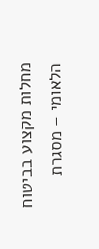מחלות מקצוע בביטוח הלאומי – מסגרת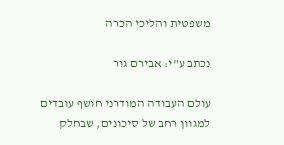משפטית והליכי הכרה

נכתב ע"י: אבירם גור

עולם העבודה המודרני חושף עובדים למגוון רחב של סיכונים, שבחלק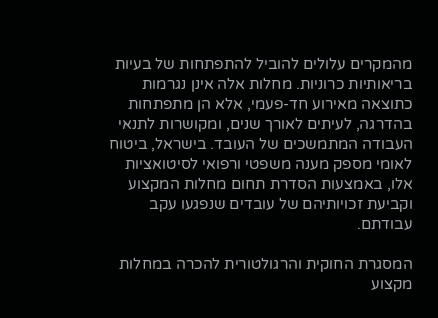מהמקרים עלולים להוביל להתפתחות של בעיות בריאותיות כרוניות. מחלות אלה אינן נגרמות כתוצאה מאירוע חד-פעמי, אלא הן מתפתחות בהדרגה, לעיתים לאורך שנים, ומקושרות לתנאי העבודה המתמשכים של העובד. בישראל, ביטוח לאומי מספק מענה משפטי ורפואי לסיטואציות אלו, באמצעות הסדרת תחום מחלות המקצוע וקביעת זכויותיהם של עובדים שנפגעו עקב עבודתם.

המסגרת החוקית והרגולטורית להכרה במחלות מקצוע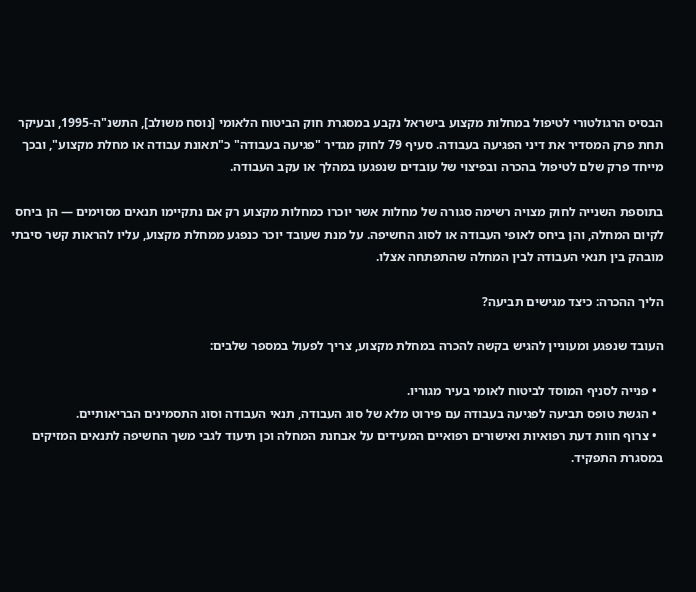הבסיס הרגולטורי לטיפול במחלות מקצוע בישראל נקבע במסגרת חוק הביטוח הלאומי [נוסח משולב], התשנ"ה-1995, ובעיקר תחת פרק המסדיר את דיני הפגיעה בעבודה. סעיף 79 לחוק מגדיר "פגיעה בעבודה" כ"תאונת עבודה או מחלת מקצוע", ובכך מייחד פרק שלם לטיפול בהכרה ובפיצוי של עובדים שנפגעו במהלך או עקב העבודה.

בתוספת השנייה לחוק מצויה רשימה סגורה של מחלות אשר יוכרו כמחלות מקצוע רק אם נתקיימו תנאים מסוימים — הן ביחס לקיום המחלה, והן ביחס לאופי העבודה או לסוג החשיפה. על מנת שעובד יוכר כנפגע ממחלת מקצוע, עליו להראות קשר סיבתי מובהק בין תנאי העבודה לבין המחלה שהתפתחה אצלו.

הליך ההכרה: כיצד מגישים תביעה?

העובד שנפגע ומעוניין להגיש בקשה להכרה במחלת מקצוע, צריך לפעול במספר שלבים:

  • פנייה לסניף המוסד לביטוח לאומי בעיר מגוריו.
  • הגשת טופס תביעה לפגיעה בעבודה עם פירוט מלא של סוג העבודה, תנאי העבודה וסוג התסמינים הבריאותיים.
  • צרוף חוות דעת רפואיות ואישורים רפואיים המעידים על אבחנת המחלה וכן תיעוד לגבי משך החשיפה לתנאים המזיקים במסגרת התפקיד.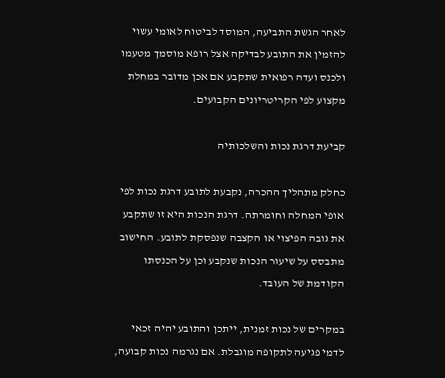לאחר הגשת התביעה, המוסד לביטוח לאומי עשוי להזמין את התובע לבדיקה אצל רופא מוסמך מטעמו ולכנס ועדה רפואית שתקבע אם אכן מדובר במחלת מקצוע לפי הקריטריונים הקבועים.

קביעת דרגת נכות והשלכותיה

כחלק מתהליך ההכרה, נקבעת לתובע דרגת נכות לפי אופי המחלה וחומרתה. דרגת הנכות היא זו שתקבע את גובה הפיצוי או הקצבה שנפסקת לתובע. החישוב מתבסס על שיעור הנכות שנקבע וכן על הכנסתו הקודמת של העובד.

במקרים של נכות זמנית, ייתכן והתובע יהיה זכאי לדמי פגיעה לתקופה מוגבלת. אם נגרמה נכות קבועה,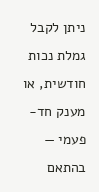ניתן לקבל גמלת נכות חודשית, או מענק חד-פעמי — בהתאם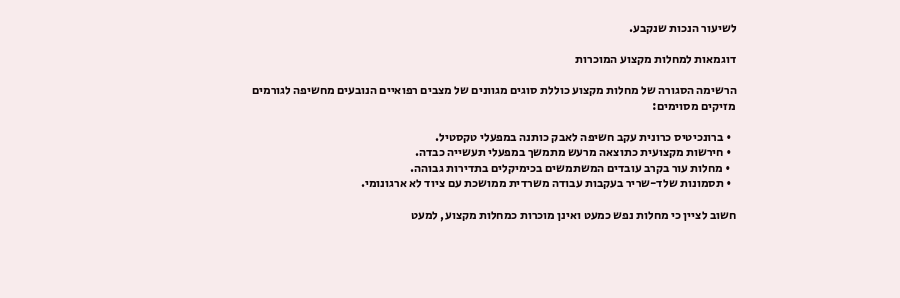לשיעור הנכות שנקבע.

דוגמאות למחלות מקצוע המוכרות

הרשימה הסגורה של מחלות מקצוע כוללת סוגים מגוונים של מצבים רפואיים הנובעים מחשיפה לגורמים מזיקים מסוימים:

  • ברונכיטיס כרונית עקב חשיפה לאבק כותנה במפעלי טקסטיל.
  • חירשות מקצועית כתוצאה מרעש מתמשך במפעלי תעשייה כבדה.
  • מחלות עור בקרב עובדים המשתמשים בכימיקלים בתדירות גבוהה.
  • תסמונות שלד-שריר בעקבות עבודה משרדית ממושכת עם ציוד לא ארגונומי.

חשוב לציין כי מחלות נפש כמעט ואינן מוכרות כמחלות מקצוע, למעט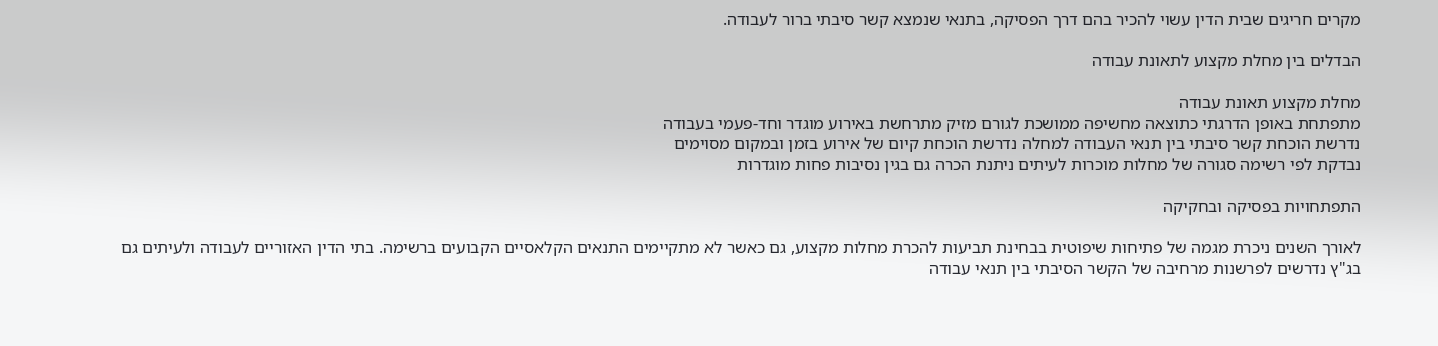מקרים חריגים שבית הדין עשוי להכיר בהם דרך הפסיקה, בתנאי שנמצא קשר סיבתי ברור לעבודה.

הבדלים בין מחלת מקצוע לתאונת עבודה

מחלת מקצוע תאונת עבודה
מתפתחת באופן הדרגתי כתוצאה מחשיפה ממושכת לגורם מזיק מתרחשת באירוע מוגדר וחד-פעמי בעבודה
נדרשת הוכחת קשר סיבתי בין תנאי העבודה למחלה נדרשת הוכחת קיום של אירוע בזמן ובמקום מסוימים
נבדקת לפי רשימה סגורה של מחלות מוכרות לעיתים ניתנת הכרה גם בגין נסיבות פחות מוגדרות

התפתחויות בפסיקה ובחקיקה

לאורך השנים ניכרת מגמה של פתיחות שיפוטית בבחינת תביעות להכרת מחלות מקצוע, גם כאשר לא מתקיימים התנאים הקלאסיים הקבועים ברשימה. בתי הדין האזוריים לעבודה ולעיתים גם בג"ץ נדרשים לפרשנות מרחיבה של הקשר הסיבתי בין תנאי עבודה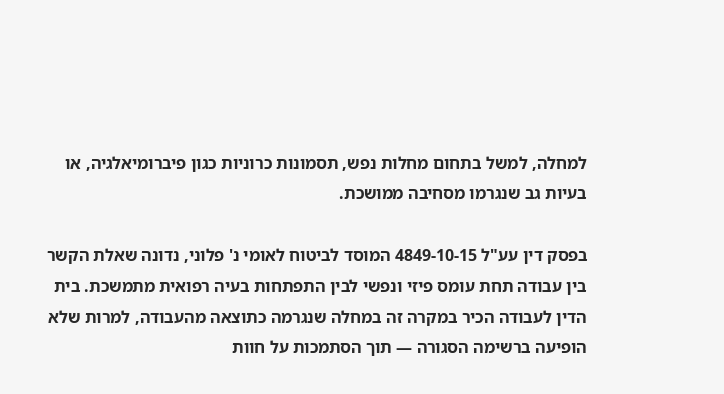למחלה, למשל בתחום מחלות נפש, תסמונות כרוניות כגון פיברומיאלגיה, או בעיות גב שנגרמו מסחיבה ממושכת.

בפסק דין עע"ל 4849-10-15 המוסד לביטוח לאומי נ' פלוני, נדונה שאלת הקשר בין עבודה תחת עומס פיזי ונפשי לבין התפתחות בעיה רפואית מתמשכת. בית הדין לעבודה הכיר במקרה זה במחלה שנגרמה כתוצאה מהעבודה, למרות שלא הופיעה ברשימה הסגורה — תוך הסתמכות על חוות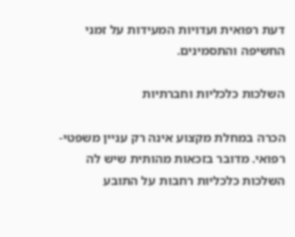דעת רפואית ועדויות המעידות על זמני החשיפה והתסמינים.

השלכות כלכליות וחברתיות

הכרה במחלת מקצוע אינה רק עניין משפטי-רפואי. מדובר בזכאות מהותית שיש לה השלכות כלכליות רחבות על התובע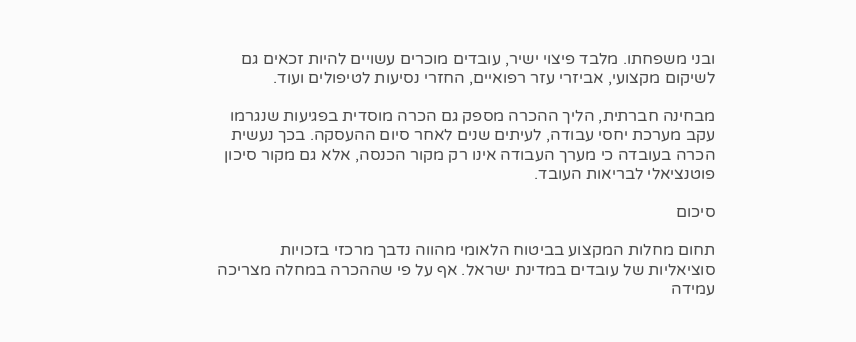ובני משפחתו. מלבד פיצוי ישיר, עובדים מוכרים עשויים להיות זכאים גם לשיקום מקצועי, אביזרי עזר רפואיים, החזרי נסיעות לטיפולים ועוד.

מבחינה חברתית, הליך ההכרה מספק גם הכרה מוסדית בפגיעות שנגרמו עקב מערכת יחסי עבודה, לעיתים שנים לאחר סיום ההעסקה. בכך נעשית הכרה בעובדה כי מערך העבודה אינו רק מקור הכנסה, אלא גם מקור סיכון פוטנציאלי לבריאות העובד.

סיכום

תחום מחלות המקצוע בביטוח הלאומי מהווה נדבך מרכזי בזכויות סוציאליות של עובדים במדינת ישראל. אף על פי שההכרה במחלה מצריכה עמידה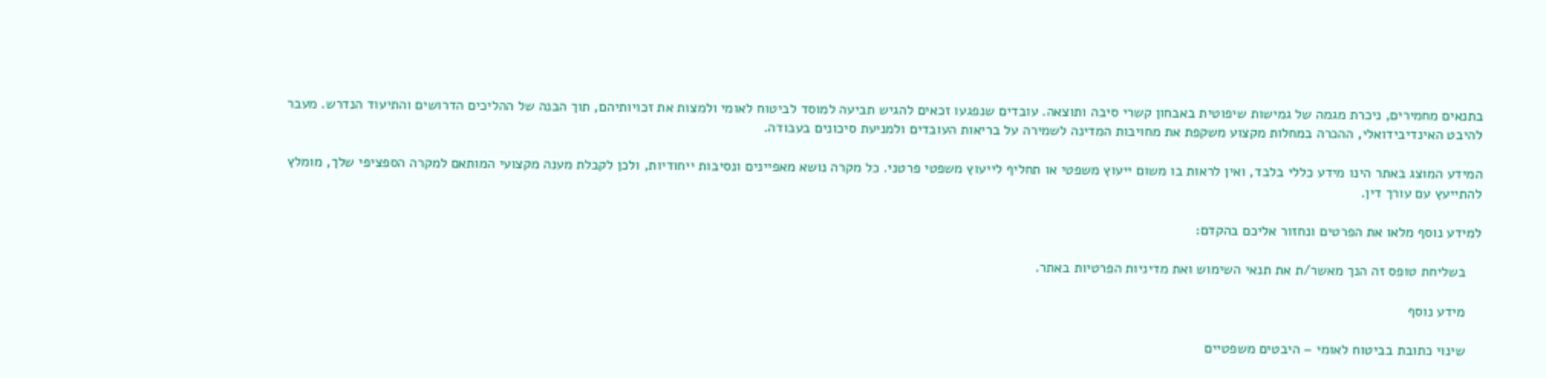בתנאים מחמירים, ניכרת מגמה של גמישות שיפוטית באבחון קשרי סיבה ותוצאה. עובדים שנפגעו זכאים להגיש תביעה למוסד לביטוח לאומי ולמצות את זכויותיהם, תוך הבנה של ההליכים הדרושים והתיעוד הנדרש. מעבר להיבט האינדיבידואלי, ההכרה במחלות מקצוע משקפת את מחויבות המדינה לשמירה על בריאות העובדים ולמניעת סיכונים בעבודה.

המידע המוצג באתר הינו מידע כללי בלבד, ואין לראות בו משום ייעוץ משפטי או תחליף לייעוץ משפטי פרטני. כל מקרה נושא מאפיינים ונסיבות ייחודיות, ולכן לקבלת מענה מקצועי המותאם למקרה הספציפי שלך, מומלץ להתייעץ עם עורך דין.

למידע נוסף מלאו את הפרטים ונחזור אליכם בהקדם:

    בשליחת טופס זה הנך מאשר/ת את תנאי השימוש ואת מדיניות הפרטיות באתר.

    מידע נוסף

    שינוי כתובת בביטוח לאומי – היבטים משפטיים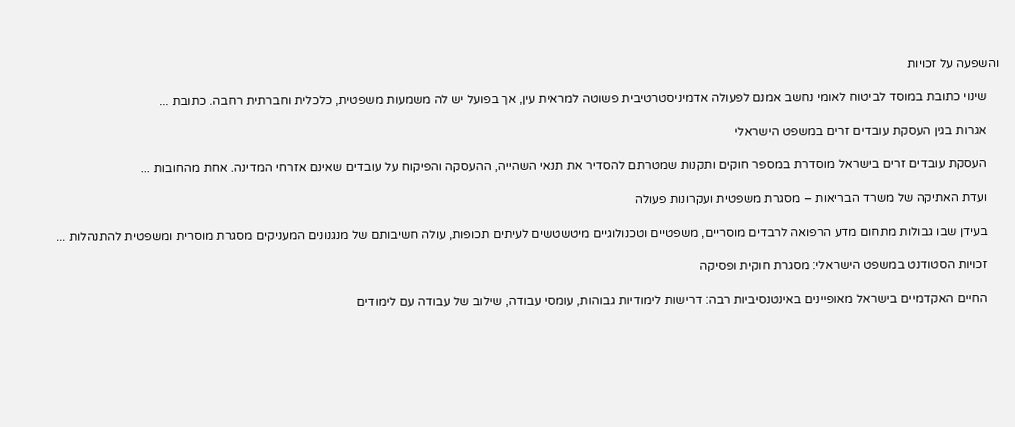והשפעה על זכויות

    שינוי כתובת במוסד לביטוח לאומי נחשב אמנם לפעולה אדמיניסטרטיבית פשוטה למראית עין, אך בפועל יש לה משמעות משפטית, כלכלית וחברתית רחבה. כתובת ...

    אגרות בגין העסקת עובדים זרים במשפט הישראלי

    העסקת עובדים זרים בישראל מוסדרת במספר חוקים ותקנות שמטרתם להסדיר את תנאי השהייה, ההעסקה והפיקוח על עובדים שאינם אזרחי המדינה. אחת מהחובות ...

    ועדת האתיקה של משרד הבריאות – מסגרת משפטית ועקרונות פעולה

    בעידן שבו גבולות מתחום מדע הרפואה לרבדים מוסריים, משפטיים וטכנולוגיים מיטשטשים לעיתים תכופות, עולה חשיבותם של מנגנונים המעניקים מסגרת מוסרית ומשפטית להתנהלות ...

    זכויות הסטודנט במשפט הישראלי: מסגרת חוקית ופסיקה

    החיים האקדמיים בישראל מאופיינים באינטנסיביות רבה: דרישות לימודיות גבוהות, עומסי עבודה, שילוב של עבודה עם לימודים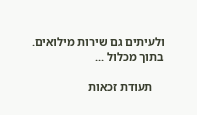ולעיתים גם שירות מילואים. בתוך מכלול ...

    תעודת זכאות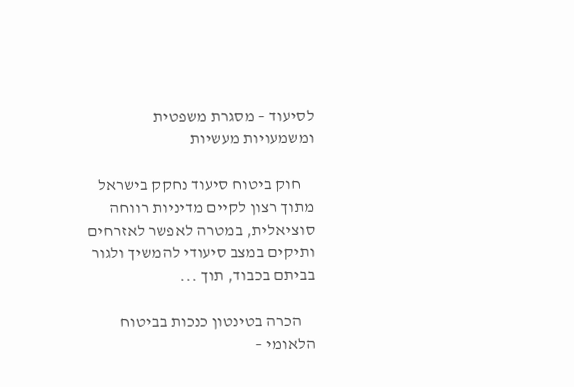לסיעוד – מסגרת משפטית ומשמעויות מעשיות

    חוק ביטוח סיעוד נחקק בישראל מתוך רצון לקיים מדיניות רווחה סוציאלית, במטרה לאפשר לאזרחים ותיקים במצב סיעודי להמשיך ולגור בביתם בכבוד, תוך ...

    הכרה בטינטון כנכות בביטוח הלאומי –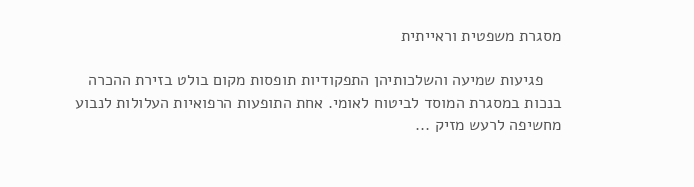מסגרת משפטית וראייתית

    פגיעות שמיעה והשלכותיהן התפקודיות תופסות מקום בולט בזירת ההכרה בנכות במסגרת המוסד לביטוח לאומי. אחת התופעות הרפואיות העלולות לנבוע מחשיפה לרעש מזיק ...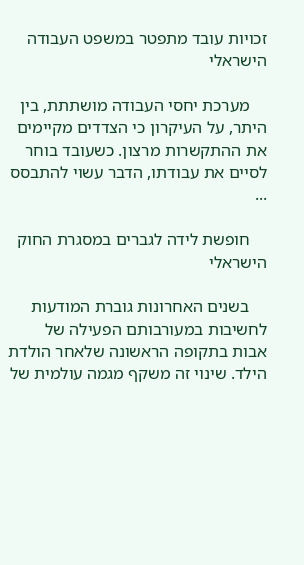זכויות עובד מתפטר במשפט העבודה הישראלי

    מערכת יחסי העבודה מושתתת, בין היתר, על העיקרון כי הצדדים מקיימים את ההתקשרות מרצון. כשעובד בוחר לסיים את עבודתו, הדבר עשוי להתבסס ...

    חופשת לידה לגברים במסגרת החוק הישראלי

    בשנים האחרונות גוברת המודעות לחשיבות במעורבותם הפעילה של אבות בתקופה הראשונה שלאחר הולדת הילד. שינוי זה משקף מגמה עולמית של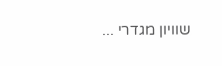שוויון מגדרי ...